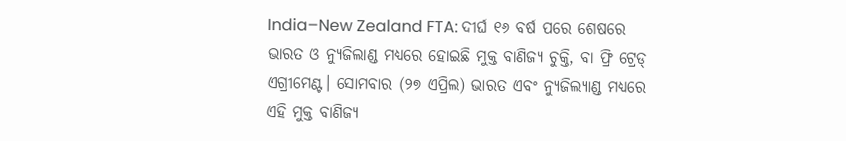India–New Zealand FTA: ଦୀର୍ଘ ୧୬ ବର୍ଷ ପରେ ଶେଷରେ ଭାରତ ଓ ନ୍ୟୁଜିଲାଣ୍ଡ ମଧ୍ୟରେ ହୋଇଛି ମୁକ୍ତ ବାଣିଜ୍ୟ ଚୁକ୍ତି, ବା ଫ୍ରି ଟ୍ରେଡ୍ ଏଗ୍ରୀମେଣ୍ଟ। ସୋମବାର (୨୭ ଏପ୍ରିଲ) ଭାରତ ଏବଂ ନ୍ୟୁଜିଲ୍ୟାଣ୍ଡ ମଧ୍ୟରେ ଏହି ମୁକ୍ତ ବାଣିଜ୍ୟ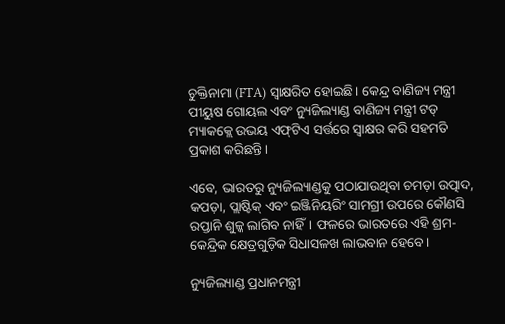ଚୁକ୍ତିନାମା (FTA) ସ୍ୱାକ୍ଷରିତ ହୋଇଛି। କେନ୍ଦ୍ର ବାଣିଜ୍ୟ ମନ୍ତ୍ରୀ ପୀୟୁଷ ଗୋୟଲ ଏବଂ ନ୍ୟୁଜିଲ୍ୟାଣ୍ଡ ବାଣିଜ୍ୟ ମନ୍ତ୍ରୀ ଟଡ୍ ମ୍ୟାକକ୍ଲେ ଉଭୟ ଏଫ୍‌ଟିଏ ସର୍ତ୍ତରେ ସ୍ୱାକ୍ଷର କରି ସହମତି ପ୍ରକାଶ କରିଛନ୍ତି।

ଏବେ, ଭାରତରୁ ନ୍ୟୁଜିଲ୍ୟାଣ୍ଡକୁ ପଠାଯାଉଥିବା ଚମଡ଼ା ଉତ୍ପାଦ, କପଡ଼ା, ପ୍ଲାଷ୍ଟିକ୍ ଏବଂ ଇଞ୍ଜିନିୟରିଂ ସାମଗ୍ରୀ ଉପରେ କୌଣସି ରପ୍ତାନି ଶୁଳ୍କ ଲାଗିବ ନାହିଁ। ଫଳରେ ଭାରତରେ ଏହି ଶ୍ରମ-କେନ୍ଦ୍ରିକ କ୍ଷେତ୍ରଗୁଡ଼ିକ ସିଧାସଳଖ ଲାଭବାନ ହେବେ।

ନ୍ୟୁଜିଲ୍ୟାଣ୍ଡ ପ୍ରଧାନମନ୍ତ୍ରୀ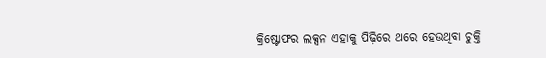କ୍ରିଷ୍ଟୋଫର ଲକ୍ସନ ଏହାକୁ ପିଢ଼ିରେ ଥରେ ହେଉଥିବା ଚୁକ୍ତି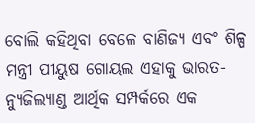ବୋଲି କହିଥିବା ବେଳେ ବାଣିଜ୍ୟ ଏବଂ ଶିଳ୍ପ ମନ୍ତ୍ରୀ ପୀୟୁଷ ଗୋୟଲ ଏହାକୁ ଭାରତ-ନ୍ୟୁଜିଲ୍ୟାଣ୍ଡ ଆର୍ଥିକ ସମ୍ପର୍କରେ ଏକ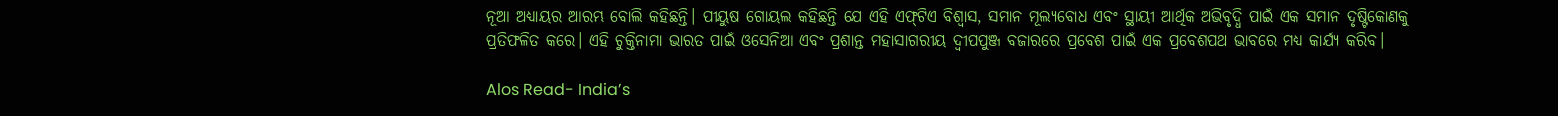ନୂଆ ଅଧ୍ୟାୟର ଆରମ୍ଭ ବୋଲି କହିଛନ୍ତି। ପୀୟୁଷ ଗୋୟଲ କହିଛନ୍ତି ଯେ ଏହି ଏଫ୍‌ଟିଏ ବିଶ୍ୱାସ, ସମାନ ମୂଲ୍ୟବୋଧ ଏବଂ ସ୍ଥାୟୀ ଆର୍ଥିକ ଅଭିବୃଦ୍ଧି ପାଇଁ ଏକ ସମାନ ଦୃଷ୍ଟିକୋଣକୁ ପ୍ରତିଫଳିତ କରେ। ଏହି ଚୁକ୍ତିନାମା ଭାରତ ପାଇଁ ଓସେନିଆ ଏବଂ ପ୍ରଶାନ୍ତ ମହାସାଗରୀୟ ଦ୍ୱୀପପୁଞ୍ଜ ବଜାରରେ ପ୍ରବେଶ ପାଇଁ ଏକ ପ୍ରବେଶପଥ ଭାବରେ ମଧ୍ୟ କାର୍ଯ୍ୟ କରିବ।

Alos Read- India’s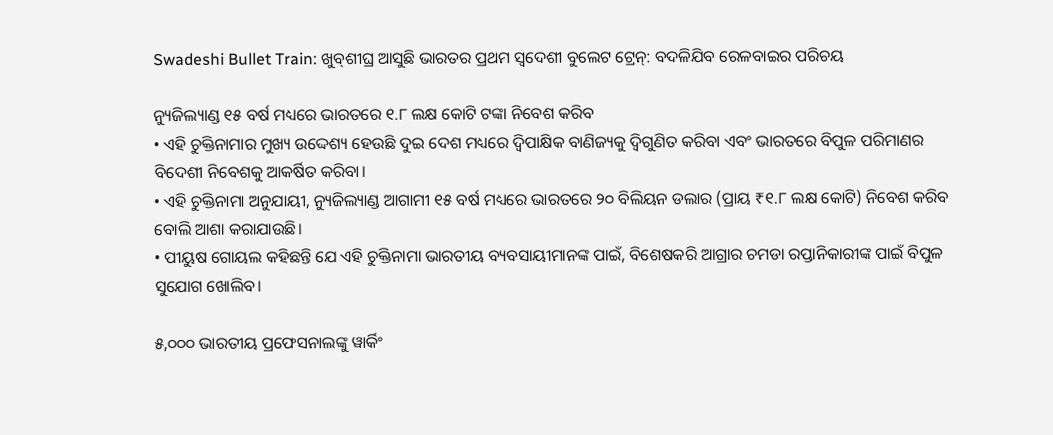Swadeshi Bullet Train: ଖୁବ୍‌ଶୀଘ୍ର ଆସୁଛି ଭାରତର ପ୍ରଥମ ସ୍ୱଦେଶୀ ବୁଲେଟ ଟ୍ରେନ୍: ବଦଳିଯିବ ରେଳବାଇର ପରିଚୟ

ନ୍ୟୁଜିଲ୍ୟାଣ୍ଡ ୧୫ ବର୍ଷ ମଧ୍ୟରେ ଭାରତରେ ୧.୮ ଲକ୍ଷ କୋଟି ଟଙ୍କା ନିବେଶ କରିବ
• ଏହି ଚୁକ୍ତିନାମାର ମୁଖ୍ୟ ଉଦ୍ଦେଶ୍ୟ ହେଉଛି ଦୁଇ ଦେଶ ମଧ୍ୟରେ ଦ୍ୱିପାକ୍ଷିକ ବାଣିଜ୍ୟକୁ ଦ୍ୱିଗୁଣିତ କରିବା ଏବଂ ଭାରତରେ ବିପୁଳ ପରିମାଣର ବିଦେଶୀ ନିବେଶକୁ ଆକର୍ଷିତ କରିବା।
• ଏହି ଚୁକ୍ତିନାମା ଅନୁଯାୟୀ, ନ୍ୟୁଜିଲ୍ୟାଣ୍ଡ ଆଗାମୀ ୧୫ ବର୍ଷ ମଧ୍ୟରେ ଭାରତରେ ୨୦ ବିଲିୟନ ଡଲାର (ପ୍ରାୟ ₹୧.୮ ଲକ୍ଷ କୋଟି) ନିବେଶ କରିବ ବୋଲି ଆଶା କରାଯାଉଛି।
• ପୀୟୁଷ ଗୋୟଲ କହିଛନ୍ତି ଯେ ଏହି ଚୁକ୍ତିନାମା ଭାରତୀୟ ବ୍ୟବସାୟୀମାନଙ୍କ ପାଇଁ, ବିଶେଷକରି ଆଗ୍ରାର ଚମଡା ରପ୍ତାନିକାରୀଙ୍କ ପାଇଁ ବିପୁଳ ସୁଯୋଗ ଖୋଲିବ।

୫,୦୦୦ ଭାରତୀୟ ପ୍ରଫେସନାଲଙ୍କୁ ୱାର୍କିଂ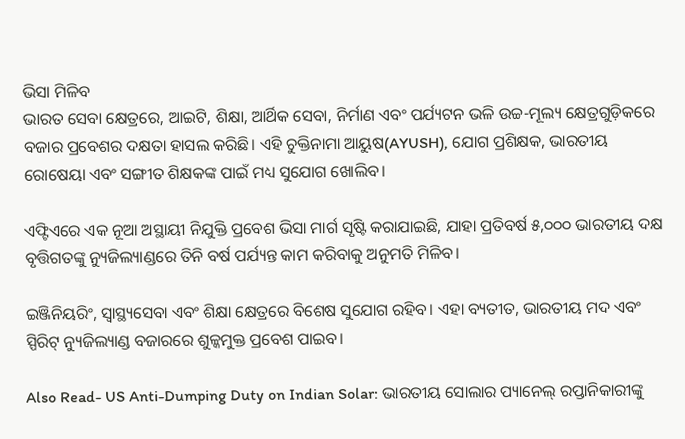ଭିସା ମିଳିବ
ଭାରତ ସେବା କ୍ଷେତ୍ରରେ, ଆଇଟି, ଶିକ୍ଷା, ଆର୍ଥିକ ସେବା, ନିର୍ମାଣ ଏବଂ ପର୍ଯ୍ୟଟନ ଭଳି ଉଚ୍ଚ-ମୂଲ୍ୟ କ୍ଷେତ୍ରଗୁଡ଼ିକରେ ବଜାର ପ୍ରବେଶର ଦକ୍ଷତା ହାସଲ କରିଛି। ଏହି ଚୁକ୍ତିନାମା ଆୟୁଷ(AYUSH), ଯୋଗ ପ୍ରଶିକ୍ଷକ, ଭାରତୀୟ ରୋଷେୟା ଏବଂ ସଙ୍ଗୀତ ଶିକ୍ଷକଙ୍କ ପାଇଁ ମଧ୍ୟ ସୁଯୋଗ ଖୋଲିବ।

ଏଫ୍ଟିଏରେ ଏକ ନୂଆ ଅସ୍ଥାୟୀ ନିଯୁକ୍ତି ପ୍ରବେଶ ଭିସା ମାର୍ଗ ସୃଷ୍ଟି କରାଯାଇଛି, ଯାହା ପ୍ରତିବର୍ଷ ୫,୦୦୦ ଭାରତୀୟ ଦକ୍ଷ ବୃତ୍ତିଗତଙ୍କୁ ନ୍ୟୁଜିଲ୍ୟାଣ୍ଡରେ ତିନି ବର୍ଷ ପର୍ଯ୍ୟନ୍ତ କାମ କରିବାକୁ ଅନୁମତି ମିଳିବ।

ଇଞ୍ଜିନିୟରିଂ, ସ୍ୱାସ୍ଥ୍ୟସେବା ଏବଂ ଶିକ୍ଷା କ୍ଷେତ୍ରରେ ବିଶେଷ ସୁଯୋଗ ରହିବ। ଏହା ବ୍ୟତୀତ, ଭାରତୀୟ ମଦ ଏବଂ ସ୍ପିରିଟ୍ ନ୍ୟୁଜିଲ୍ୟାଣ୍ଡ ବଜାରରେ ଶୁଳ୍କମୁକ୍ତ ପ୍ରବେଶ ପାଇବ।

Also Read- US Anti-Dumping Duty on Indian Solar: ଭାରତୀୟ ସୋଲାର ପ୍ୟାନେଲ୍ ରପ୍ତାନିକାରୀଙ୍କୁ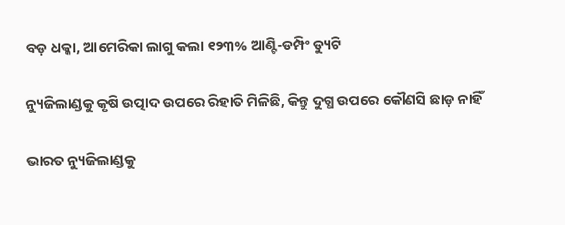ବଡ଼ ଧକ୍କା, ଆମେରିକା ଲାଗୁ କଲା ୧୨୩% ଆଣ୍ଟି-ଡମ୍ପିଂ ଡ୍ୟୁଟି

ନ୍ୟୁଜିଲାଣ୍ଡକୁ କୃଷି ଉତ୍ପାଦ ଉପରେ ରିହାତି ମିଳିଛି, କିନ୍ତୁ ଦୁଗ୍ଧ ଉପରେ କୌଣସି ଛାଡ଼ ନାହିଁ

ଭାରତ ନ୍ୟୁଜିଲାଣ୍ଡକୁ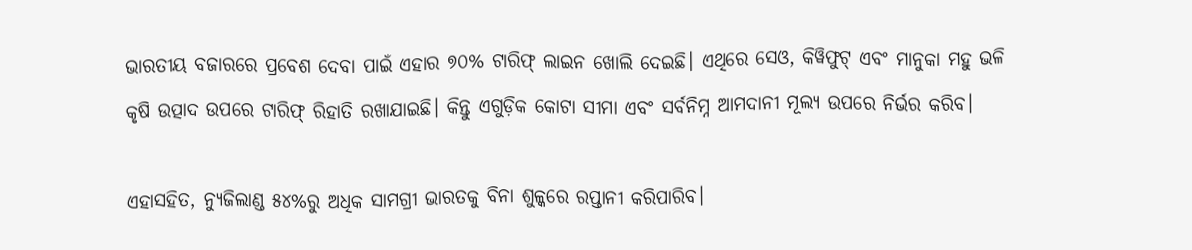ଭାରତୀୟ ବଜାରରେ ପ୍ରବେଶ ଦେବା ପାଇଁ ଏହାର ୭୦% ଟାରିଫ୍ ଲାଇନ ଖୋଲି ଦେଇଛି। ଏଥିରେ ସେଓ, କିୱିଫୁଟ୍ ଏବଂ ମାନୁକା ମହୁ ଭଳି କୃଷି ଉତ୍ପାଦ ଉପରେ ଟାରିଫ୍ ରିହାତି ରଖାଯାଇଛି। କିନ୍ତୁ ଏଗୁଡ଼ିକ କୋଟା ସୀମା ଏବଂ ସର୍ବନିମ୍ନ ଆମଦାନୀ ମୂଲ୍ୟ ଉପରେ ନିର୍ଭର କରିବ।

ଏହାସହିତ, ନ୍ୟୁଜିଲାଣ୍ଡ ୫୪%ରୁ ଅଧିକ ସାମଗ୍ରୀ ଭାରତକୁ ବିନା ଶୁଳ୍କରେ ରପ୍ତାନୀ କରିପାରିବ।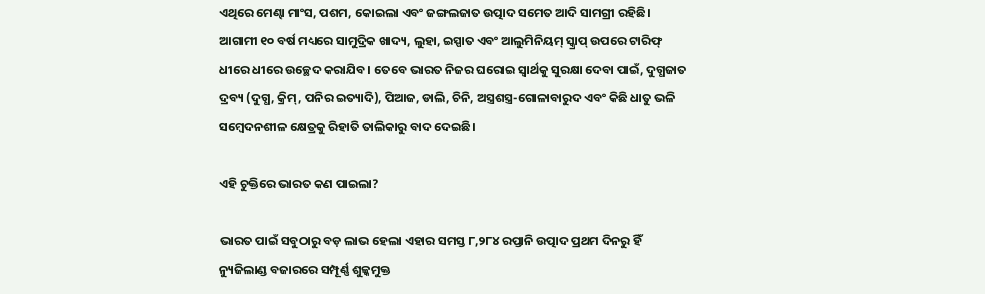ଏଥିରେ ମେଣ୍ଢା ମାଂସ, ପଶମ, କୋଇଲା ଏବଂ ଜଙ୍ଗଲଜାତ ଉତ୍ପାଦ ସମେତ ଆଦି ସାମଗ୍ରୀ ରହିଛି। ଆଗାମୀ ୧୦ ବର୍ଷ ମଧ୍ୟରେ ସାମୁଦ୍ରିକ ଖାଦ୍ୟ, ଲୁହା, ଇସ୍ପାତ ଏବଂ ଆଲୁମିନିୟମ୍ ସ୍କ୍ରାପ୍ ଉପରେ ଟାରିଫ୍ ଧୀରେ ଧୀରେ ଉଚ୍ଛେଦ କରାଯିବ। ତେବେ ଭାରତ ନିଜର ଘରୋଇ ସ୍ୱାର୍ଥକୁ ସୁରକ୍ଷା ଦେବା ପାଇଁ, ଦୁଗ୍ଧଜାତ ଦ୍ରବ୍ୟ (ଦୁଗ୍ଧ, କ୍ରିମ୍, ପନିର ଇତ୍ୟାଦି), ପିଆଜ, ଡାଲି, ଚିନି, ଅସ୍ତ୍ରଶସ୍ତ୍ର-ଗୋଳାବାରୁଦ ଏବଂ କିଛି ଧାତୁ ଭଳି ସମ୍ବେଦନଶୀଳ କ୍ଷେତ୍ରକୁ ରିହାତି ତାଲିକାରୁ ବାଦ ଦେଇଛି।

ଏହି ଚୁକ୍ତିରେ ଭାରତ କଣ ପାଇଲା?

ଭାରତ ପାଇଁ ସବୁଠାରୁ ବଡ଼ ଲାଭ ହେଲା ଏହାର ସମସ୍ତ ୮,୨୮୪ ରପ୍ତାନି ଉତ୍ପାଦ ପ୍ରଥମ ଦିନରୁ ହିଁ ନ୍ୟୁଜିଲାଣ୍ଡ ବଜାରରେ ସମ୍ପୂର୍ଣ୍ଣ ଶୁଳ୍କମୁକ୍ତ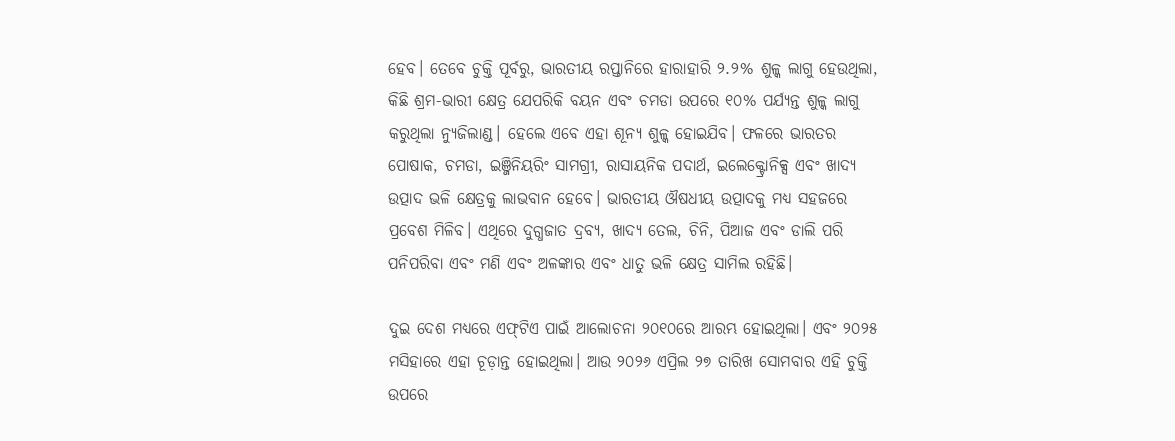ହେବ। ତେବେ ଚୁକ୍ତି ପୂର୍ବରୁ, ଭାରତୀୟ ରପ୍ତାନିରେ ହାରାହାରି ୨.୨% ଶୁଳ୍କ ଲାଗୁ ହେଉଥିଲା, କିଛି ଶ୍ରମ-ଭାରୀ କ୍ଷେତ୍ର ଯେପରିକି ବୟନ ଏବଂ ଚମଡା ଉପରେ ୧୦% ପର୍ଯ୍ୟନ୍ତ ଶୁଳ୍କ ଲାଗୁ କରୁଥିଲା ନ୍ୟୁଜିଲାଣ୍ଡ। ହେଲେ ଏବେ ଏହା ଶୂନ୍ୟ ଶୁଳ୍କ ହୋଇଯିବ। ଫଳରେ ଭାରତର ପୋଷାକ, ଚମଡା, ଇଞ୍ଜିନିୟରିଂ ସାମଗ୍ରୀ, ରାସାୟନିକ ପଦାର୍ଥ, ଇଲେକ୍ଟ୍ରୋନିକ୍ସ ଏବଂ ଖାଦ୍ୟ ଉତ୍ପାଦ ଭଳି କ୍ଷେତ୍ରକୁ ଲାଭବାନ ହେବେ। ଭାରତୀୟ ଔଷଧୀୟ ଉତ୍ପାଦକୁ ମଧ୍ୟ ସହଜରେ ପ୍ରବେଶ ମିଳିବ। ଏଥିରେ ଦୁଗ୍ଧଜାତ ଦ୍ରବ୍ୟ, ଖାଦ୍ୟ ତେଲ, ଚିନି, ପିଆଜ ଏବଂ ଡାଲି ପରି ପନିପରିବା ଏବଂ ମଣି ଏବଂ ଅଳଙ୍କାର ଏବଂ ଧାତୁ ଭଳି କ୍ଷେତ୍ର ସାମିଲ ରହିଛି।

ଦୁଇ ଦେଶ ମଧ୍ୟରେ ଏଫ୍‌ଟିଏ ପାଇଁ ଆଲୋଚନା ୨୦୧୦ରେ ଆରମ୍ଭ ହୋଇଥିଲା। ଏବଂ ୨୦୨୫ ମସିହାରେ ଏହା ଚୂଡ଼ାନ୍ତ ହୋଇଥିଲା। ଆଉ ୨୦୨୬ ଏପ୍ରିଲ ୨୭ ତାରିଖ ସୋମବାର ଏହି ଚୁକ୍ତି ଉପରେ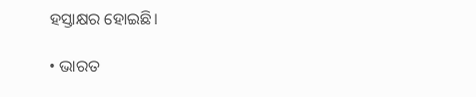ହସ୍ତାକ୍ଷର ହୋଇଛି।

• ଭାରତ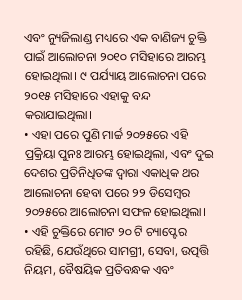ଏବଂ ନ୍ୟୁଜିଲାଣ୍ଡ ମଧ୍ୟରେ ଏକ ବାଣିଜ୍ୟ ଚୁକ୍ତି ପାଇଁ ଆଲୋଚନା ୨୦୧୦ ମସିହାରେ ଆରମ୍ଭ ହୋଇଥିଲା। ୯ ପର୍ଯ୍ୟାୟ ଆଲୋଚନା ପରେ ୨୦୧୫ ମସିହାରେ ଏହାକୁ ବନ୍ଦ କରାଯାଇଥିଲା।
• ଏହା ପରେ ପୁଣି ମାର୍ଚ୍ଚ ୨୦୨୫ରେ ଏହି ପ୍ରକ୍ରିୟା ପୁନଃ ଆରମ୍ଭ ହୋଇଥିଲା, ଏବଂ ଦୁଇ ଦେଶର ପ୍ରତିନିଧିତଙ୍କ ଦ୍ୱାରା ଏକାଧିକ ଥର ଆଲୋଚନା ହେବା ପରେ ୨୨ ଡିସେମ୍ବର ୨୦୨୫ରେ ଆଲୋଚନା ସଫଳ ହୋଇଥିଲା।
• ଏହି ଚୁକ୍ତିରେ ମୋଟ ୨୦ ଟି ଚ୍ୟାପ୍ଟେର ରହିଛି, ଯେଉଁଥିରେ ସାମଗ୍ରୀ, ସେବା, ଉତ୍ପତ୍ତି ନିୟମ, ବୈଷୟିକ ପ୍ରତିବନ୍ଧକ ଏବଂ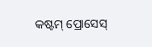କଷ୍ଟମ୍ ପ୍ରୋସେସ୍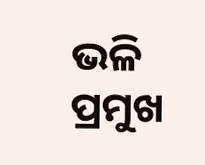ଭଳି ପ୍ରମୁଖ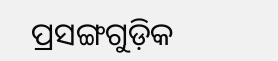ପ୍ରସଙ୍ଗଗୁଡ଼ିକ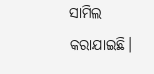ସାମିଲ କରାଯାଇଛି।